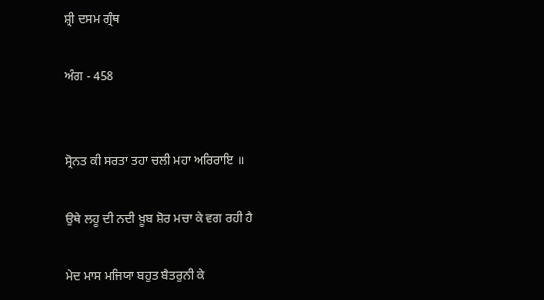ਸ਼੍ਰੀ ਦਸਮ ਗ੍ਰੰਥ

ਅੰਗ - 458


ਸ੍ਰੋਨਤ ਕੀ ਸਰਤਾ ਤਹਾ ਚਲੀ ਮਹਾ ਅਰਿਰਾਇ ॥

ਉਥੇ ਲਹੂ ਦੀ ਨਦੀ ਖ਼ੂਬ ਸ਼ੋਰ ਮਚਾ ਕੇ ਵਗ ਰਹੀ ਹੈ

ਮੇਦ ਮਾਸ ਮਜਿਯਾ ਬਹੁਤ ਬੈਤਰੁਨੀ ਕੇ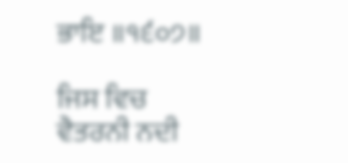ਭਾਇ ॥੧੬੦੭॥

ਜਿਸ ਵਿਚ ਵੈਤਰਨੀ ਨਦੀ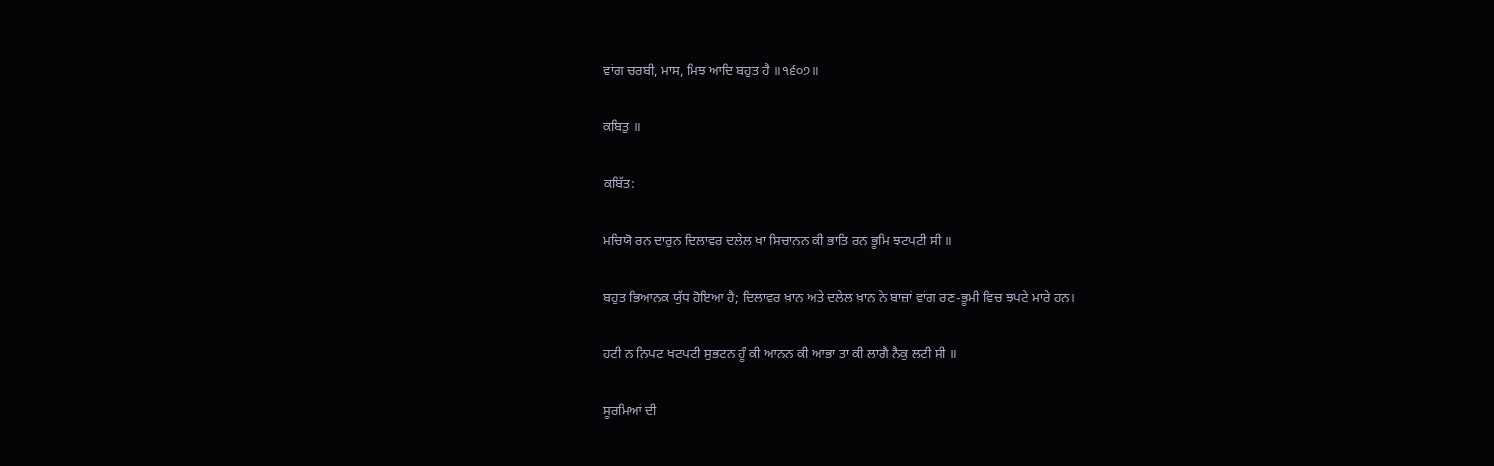ਵਾਂਗ ਚਰਬੀ, ਮਾਸ, ਮਿਝ ਆਦਿ ਬਹੁਤ ਹੈ ॥੧੬੦੭॥

ਕਬਿਤੁ ॥

ਕਬਿੱਤ:

ਮਚਿਯੋ ਰਨ ਦਾਰੁਨ ਦਿਲਾਵਰ ਦਲੇਲ ਖਾ ਸਿਚਾਨਨ ਕੀ ਭਾਤਿ ਰਨ ਭੂਮਿ ਝਟਪਟੀ ਸੀ ॥

ਬਹੁਤ ਭਿਆਨਕ ਯੁੱਧ ਹੋਇਆ ਹੈ; ਦਿਲਾਵਰ ਖ਼ਾਨ ਅਤੇ ਦਲੇਲ ਖ਼ਾਨ ਨੇ ਬਾਜ਼ਾਂ ਵਾਂਗ ਰਣ-ਭੂਮੀ ਵਿਚ ਝਪਟੇ ਮਾਰੇ ਹਨ।

ਹਟੀ ਨ ਨਿਪਟ ਖਟਪਟੀ ਸੁਭਟਨ ਹੂੰ ਕੀ ਆਨਨ ਕੀ ਆਭਾ ਤਾ ਕੀ ਲਾਗੈ ਨੈਕੁ ਲਟੀ ਸੀ ॥

ਸੂਰਮਿਆਂ ਦੀ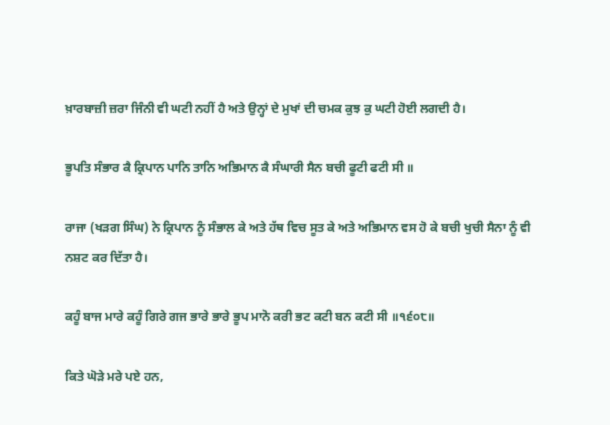ਖ਼ਾਰਬਾਜ਼ੀ ਜ਼ਰਾ ਜਿੰਨੀ ਵੀ ਘਟੀ ਨਹੀਂ ਹੈ ਅਤੇ ਉਨ੍ਹਾਂ ਦੇ ਮੁਖਾਂ ਦੀ ਚਮਕ ਕੁਝ ਕੁ ਘਟੀ ਹੋਈ ਲਗਦੀ ਹੈ।

ਭੂਪਤਿ ਸੰਭਾਰ ਕੈ ਕ੍ਰਿਪਾਨ ਪਾਨਿ ਤਾਨਿ ਅਭਿਮਾਨ ਕੈ ਸੰਘਾਰੀ ਸੈਨ ਬਚੀ ਫੂਟੀ ਫਟੀ ਸੀ ॥

ਰਾਜਾ (ਖੜਗ ਸਿੰਘ) ਨੇ ਕ੍ਰਿਪਾਨ ਨੂੰ ਸੰਭਾਲ ਕੇ ਅਤੇ ਹੱਥ ਵਿਚ ਸੂਤ ਕੇ ਅਤੇ ਅਭਿਮਾਨ ਵਸ ਹੋ ਕੇ ਬਚੀ ਖੁਚੀ ਸੈਨਾ ਨੂੰ ਵੀ ਨਸ਼ਟ ਕਰ ਦਿੱਤਾ ਹੈ।

ਕਹੂੰ ਬਾਜ ਮਾਰੇ ਕਹੂੰ ਗਿਰੇ ਗਜ ਭਾਰੇ ਭਾਰੇ ਭੂਪ ਮਾਨੋ ਕਰੀ ਭਟ ਕਟੀ ਬਨ ਕਟੀ ਸੀ ॥੧੬੦੮॥

ਕਿਤੇ ਘੋੜੇ ਮਰੇ ਪਏ ਹਨ,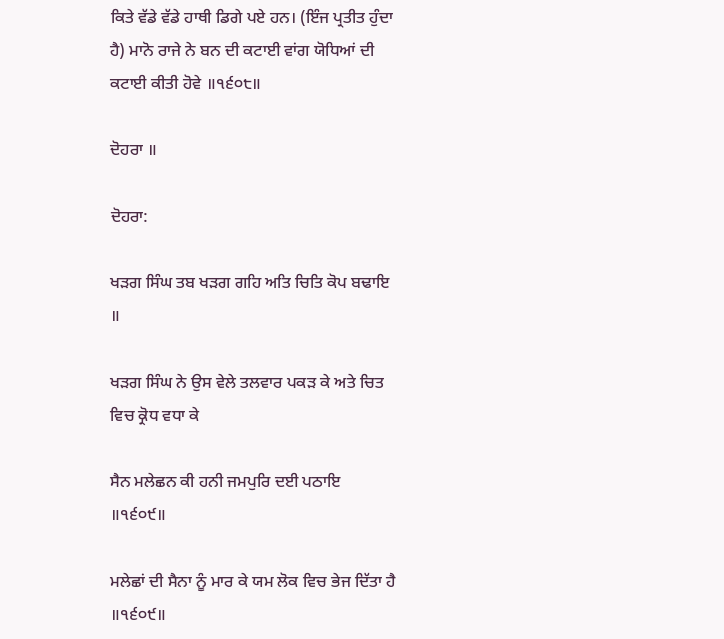ਕਿਤੇ ਵੱਡੇ ਵੱਡੇ ਹਾਥੀ ਡਿਗੇ ਪਏ ਹਨ। (ਇੰਜ ਪ੍ਰਤੀਤ ਹੁੰਦਾ ਹੈ) ਮਾਨੋ ਰਾਜੇ ਨੇ ਬਨ ਦੀ ਕਟਾਈ ਵਾਂਗ ਯੋਧਿਆਂ ਦੀ ਕਟਾਈ ਕੀਤੀ ਹੋਵੇ ॥੧੬੦੮॥

ਦੋਹਰਾ ॥

ਦੋਹਰਾ:

ਖੜਗ ਸਿੰਘ ਤਬ ਖੜਗ ਗਹਿ ਅਤਿ ਚਿਤਿ ਕੋਪ ਬਢਾਇ ॥

ਖੜਗ ਸਿੰਘ ਨੇ ਉਸ ਵੇਲੇ ਤਲਵਾਰ ਪਕੜ ਕੇ ਅਤੇ ਚਿਤ ਵਿਚ ਕ੍ਰੋਧ ਵਧਾ ਕੇ

ਸੈਨ ਮਲੇਛਨ ਕੀ ਹਨੀ ਜਮਪੁਰਿ ਦਈ ਪਠਾਇ ॥੧੬੦੯॥

ਮਲੇਛਾਂ ਦੀ ਸੈਨਾ ਨੂੰ ਮਾਰ ਕੇ ਯਮ ਲੋਕ ਵਿਚ ਭੇਜ ਦਿੱਤਾ ਹੈ ॥੧੬੦੯॥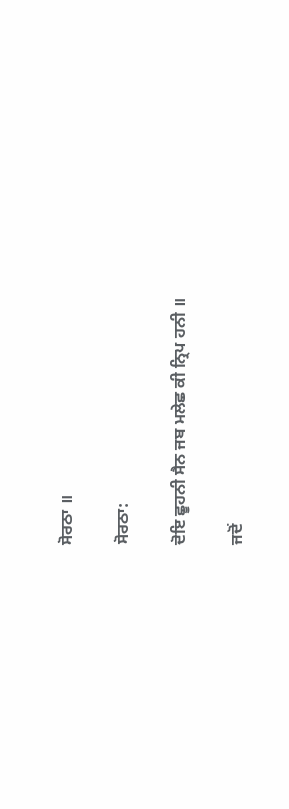ਸੋਰਠਾ ॥

ਸੋਰਠਾ:

ਦੋਇ ਛੂਹਨੀ ਸੈਨ ਜਬ ਮਲੇਛ ਕੀ ਨ੍ਰਿਪ ਹਨੀ ॥

ਜਦੋਂ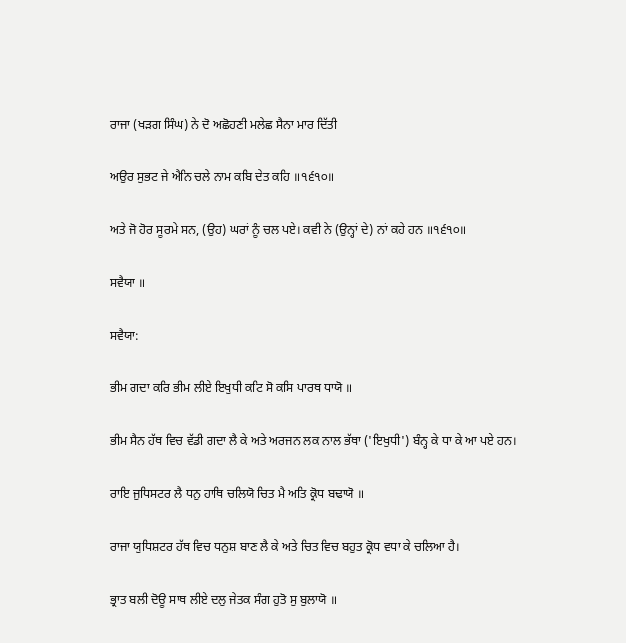ਰਾਜਾ (ਖੜਗ ਸਿੰਘ) ਨੇ ਦੋ ਅਛੋਹਣੀ ਮਲੇਛ ਸੈਨਾ ਮਾਰ ਦਿੱਤੀ

ਅਉਰ ਸੁਭਟ ਜੇ ਐਨਿ ਚਲੇ ਨਾਮ ਕਬਿ ਦੇਤ ਕਹਿ ॥੧੬੧੦॥

ਅਤੇ ਜੋ ਹੋਰ ਸੂਰਮੇ ਸਨ, (ਉਹ) ਘਰਾਂ ਨੂੰ ਚਲ ਪਏ। ਕਵੀ ਨੇ (ਉਨ੍ਹਾਂ ਦੇ) ਨਾਂ ਕਹੇ ਹਨ ॥੧੬੧੦॥

ਸਵੈਯਾ ॥

ਸਵੈਯਾ:

ਭੀਮ ਗਦਾ ਕਰਿ ਭੀਮ ਲੀਏ ਇਖੁਧੀ ਕਟਿ ਸੋ ਕਸਿ ਪਾਰਥ ਧਾਯੋ ॥

ਭੀਮ ਸੈਨ ਹੱਥ ਵਿਚ ਵੱਡੀ ਗਦਾ ਲੈ ਕੇ ਅਤੇ ਅਰਜਨ ਲਕ ਨਾਲ ਭੱਥਾ ('ਇਖੁਧੀ') ਬੰਨ੍ਹ ਕੇ ਧਾ ਕੇ ਆ ਪਏ ਹਨ।

ਰਾਇ ਜੁਧਿਸਟਰ ਲੈ ਧਨੁ ਹਾਥਿ ਚਲਿਯੋ ਚਿਤ ਮੈ ਅਤਿ ਕ੍ਰੋਧ ਬਢਾਯੋ ॥

ਰਾਜਾ ਯੁਧਿਸ਼ਟਰ ਹੱਥ ਵਿਚ ਧਨੁਸ਼ ਬਾਣ ਲੈ ਕੇ ਅਤੇ ਚਿਤ ਵਿਚ ਬਹੁਤ ਕ੍ਰੋਧ ਵਧਾ ਕੇ ਚਲਿਆ ਹੈ।

ਭ੍ਰਾਤ ਬਲੀ ਦੋਊ ਸਾਥ ਲੀਏ ਦਲੁ ਜੇਤਕ ਸੰਗ ਹੁਤੋ ਸੁ ਬੁਲਾਯੋ ॥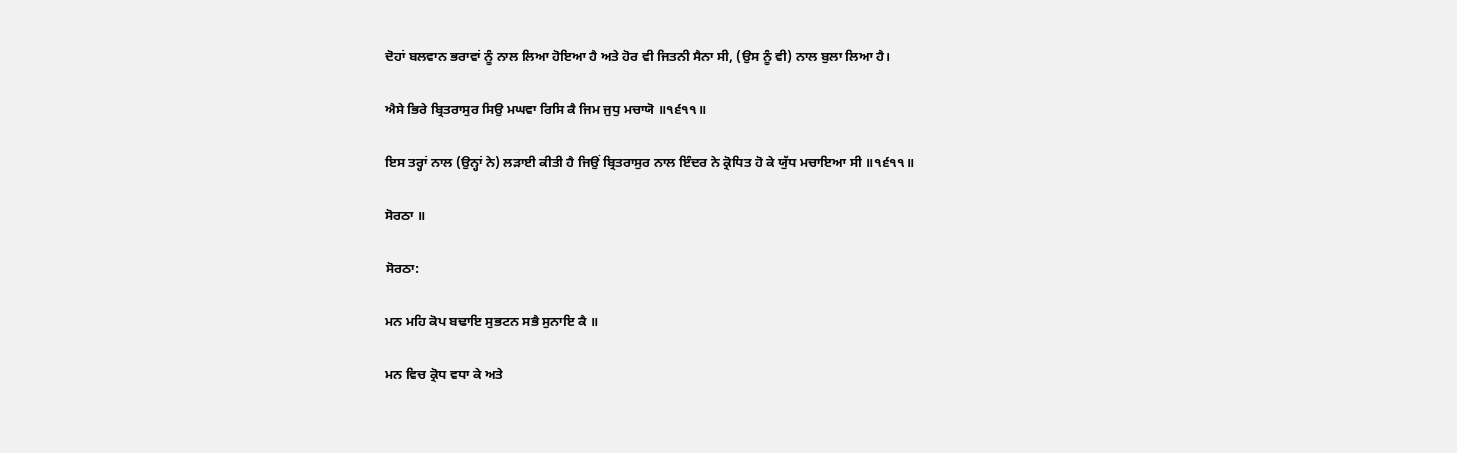ਦੋਹਾਂ ਬਲਵਾਨ ਭਰਾਵਾਂ ਨੂੰ ਨਾਲ ਲਿਆ ਹੋਇਆ ਹੈ ਅਤੇ ਹੋਰ ਵੀ ਜਿਤਨੀ ਸੈਨਾ ਸੀ, (ਉਸ ਨੂੰ ਵੀ) ਨਾਲ ਬੁਲਾ ਲਿਆ ਹੈ।

ਐਸੇ ਭਿਰੇ ਬ੍ਰਿਤਰਾਸੁਰ ਸਿਉ ਮਘਵਾ ਰਿਸਿ ਕੈ ਜਿਮ ਜੁਧੁ ਮਚਾਯੋ ॥੧੬੧੧॥

ਇਸ ਤਰ੍ਹਾਂ ਨਾਲ (ਉਨ੍ਹਾਂ ਨੇ) ਲੜਾਈ ਕੀਤੀ ਹੈ ਜਿਉਂ ਬ੍ਰਿਤਰਾਸੁਰ ਨਾਲ ਇੰਦਰ ਨੇ ਕ੍ਰੋਧਿਤ ਹੋ ਕੇ ਯੁੱਧ ਮਚਾਇਆ ਸੀ ॥੧੬੧੧॥

ਸੋਰਠਾ ॥

ਸੋਰਠਾ:

ਮਨ ਮਹਿ ਕੋਪ ਬਢਾਇ ਸੁਭਟਨ ਸਭੈ ਸੁਨਾਇ ਕੈ ॥

ਮਨ ਵਿਚ ਕ੍ਰੋਧ ਵਧਾ ਕੇ ਅਤੇ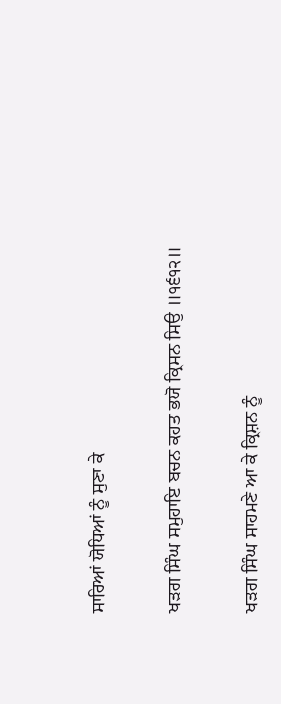ਸਾਰਿਆਂ ਯੋਧਿਆਂ ਨੂੰ ਸੁਣਾ ਕੇ

ਖੜਗ ਸਿੰਘ ਸਮੁਹਾਇ ਬਚਨ ਕਹਤ ਭਯੋ ਕ੍ਰਿਸਨ ਸਿਉ ॥੧੬੧੨॥

ਖੜਗ ਸਿੰਘ ਸਾਹਮਣੇ ਆ ਕੇ ਕ੍ਰਿਸ਼ਨ ਨੂੰ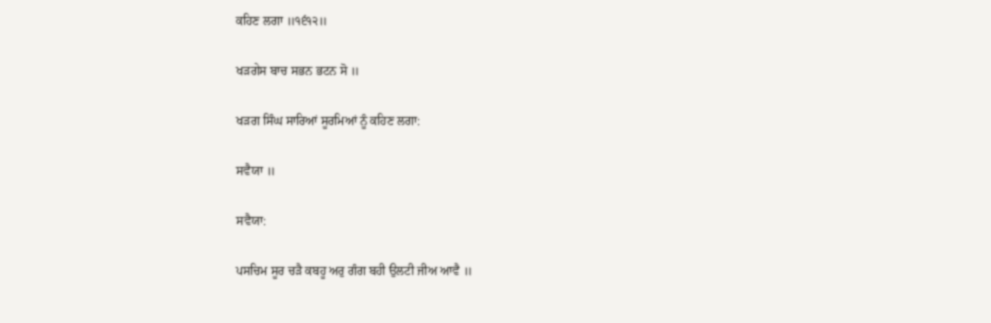ਕਹਿਣ ਲਗਾ ॥੧੬੧੨॥

ਖੜਗੇਸ ਬਾਚ ਸਭਨ ਭਟਨ ਸੋ ॥

ਖੜਗ ਸਿੰਘ ਸਾਰਿਆਂ ਸੂਰਮਿਆਂ ਨੂੰ ਕਹਿਣ ਲਗਾ:

ਸਵੈਯਾ ॥

ਸਵੈਯਾ:

ਪਸਚਿਮ ਸੂਰ ਚੜੈ ਕਬਹੂ ਅਰੁ ਗੰਗ ਬਹੀ ਉਲਟੀ ਜੀਅ ਆਵੈ ॥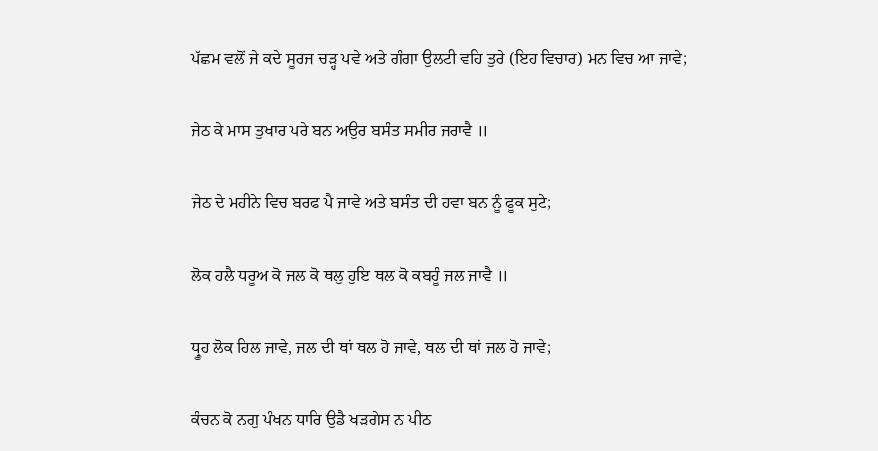ਪੱਛਮ ਵਲੋਂ ਜੇ ਕਦੇ ਸੂਰਜ ਚੜ੍ਹ ਪਵੇ ਅਤੇ ਗੰਗਾ ਉਲਟੀ ਵਹਿ ਤੁਰੇ (ਇਹ ਵਿਚਾਰ) ਮਨ ਵਿਚ ਆ ਜਾਵੇ;

ਜੇਠ ਕੇ ਮਾਸ ਤੁਖਾਰ ਪਰੇ ਬਨ ਅਉਰ ਬਸੰਤ ਸਮੀਰ ਜਰਾਵੈ ॥

ਜੇਠ ਦੇ ਮਹੀਨੇ ਵਿਚ ਬਰਫ ਪੈ ਜਾਵੇ ਅਤੇ ਬਸੰਤ ਦੀ ਹਵਾ ਬਨ ਨੂੰ ਫੂਕ ਸੁਟੇ;

ਲੋਕ ਹਲੈ ਧਰੂਅ ਕੋ ਜਲ ਕੋ ਥਲੁ ਹੁਇ ਥਲ ਕੋ ਕਬਹੂੰ ਜਲ ਜਾਵੈ ॥

ਧ੍ਰੂਹ ਲੋਕ ਹਿਲ ਜਾਵੇ, ਜਲ ਦੀ ਥਾਂ ਥਲ ਹੋ ਜਾਵੇ, ਥਲ ਦੀ ਥਾਂ ਜਲ ਹੋ ਜਾਵੇ;

ਕੰਚਨ ਕੋ ਨਗੁ ਪੰਖਨ ਧਾਰਿ ਉਡੈ ਖੜਗੇਸ ਨ ਪੀਠ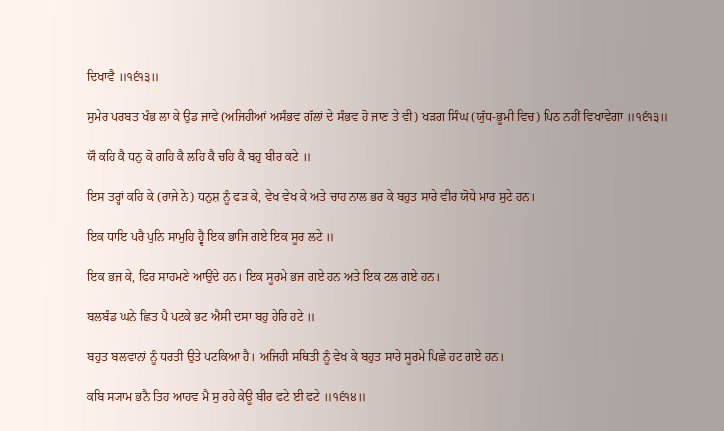ਦਿਖਾਵੈ ॥੧੬੧੩॥

ਸੁਮੇਰ ਪਰਬਤ ਖੰਭ ਲਾ ਕੇ ਉਡ ਜਾਵੇ (ਅਜਿਹੀਆਂ ਅਸੰਭਵ ਗੱਲਾਂ ਦੇ ਸੰਭਵ ਹੋ ਜਾਣ ਤੇ ਵੀ) ਖੜਗ ਸਿੰਘ (ਯੁੱਧ-ਭੂਮੀ ਵਿਚ) ਪਿਠ ਨਹੀਂ ਵਿਖਾਵੇਗਾ ॥੧੬੧੩॥

ਯੌ ਕਹਿ ਕੈ ਧਨੁ ਕੋ ਗਹਿ ਕੈ ਲਹਿ ਕੈ ਚਹਿ ਕੈ ਬਹੁ ਬੀਰ ਕਟੇ ॥

ਇਸ ਤਰ੍ਹਾਂ ਕਹਿ ਕੇ (ਰਾਜੇ ਨੇ) ਧਨੁਸ਼ ਨੂੰ ਫੜ ਕੇ, ਵੇਖ ਵੇਖ ਕੇ ਅਤੇ ਚਾਹ ਨਾਲ ਭਰ ਕੇ ਬਹੁਤ ਸਾਰੇ ਵੀਰ ਯੋਧੇ ਮਾਰ ਸੁਟੇ ਹਨ।

ਇਕ ਧਾਇ ਪਰੈ ਪੁਨਿ ਸਾਮੁਹਿ ਹ੍ਵੈ ਇਕ ਭਾਜਿ ਗਏ ਇਕ ਸੂਰ ਲਟੇ ॥

ਇਕ ਭਜ ਕੇ, ਫਿਰ ਸਾਹਮਣੇ ਆਉਂਦੇ ਹਨ। ਇਕ ਸੂਰਮੇ ਭਜ ਗਏ ਹਨ ਅਤੇ ਇਕ ਟਲ ਗਏ ਹਨ।

ਬਲਬੰਡ ਘਨੇ ਛਿਤ ਪੈ ਪਟਕੇ ਭਟ ਐਸੀ ਦਸਾ ਬਹੁ ਹੇਰਿ ਹਟੇ ॥

ਬਹੁਤ ਬਲਵਾਨਾਂ ਨੂੰ ਧਰਤੀ ਉਤੇ ਪਟਕਿਆ ਹੈ। ਅਜਿਹੀ ਸਥਿਤੀ ਨੂੰ ਵੇਖ ਕੇ ਬਹੁਤ ਸਾਰੇ ਸੂਰਮੇ ਪਿਛੇ ਹਟ ਗਏ ਹਨ।

ਕਬਿ ਸ੍ਯਾਮ ਭਨੈ ਤਿਹ ਆਹਵ ਮੈ ਸੁ ਰਹੇ ਕੇਊ ਬੀਰ ਫਟੇ ਈ ਫਟੇ ॥੧੬੧੪॥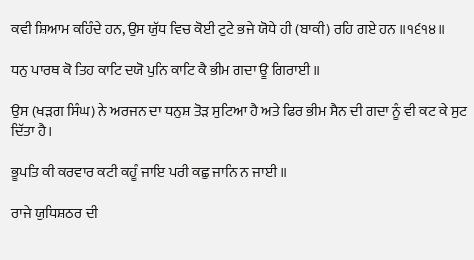ਕਵੀ ਸ਼ਿਆਮ ਕਹਿੰਦੇ ਹਨ, ਉਸ ਯੁੱਧ ਵਿਚ ਕੋਈ ਟੁਟੇ ਭਜੇ ਯੋਧੇ ਹੀ (ਬਾਕੀ) ਰਹਿ ਗਏ ਹਨ ॥੧੬੧੪॥

ਧਨੁ ਪਾਰਥ ਕੋ ਤਿਹ ਕਾਟਿ ਦਯੋ ਪੁਨਿ ਕਾਟਿ ਕੈ ਭੀਮ ਗਦਾ ਊ ਗਿਰਾਈ ॥

ਉਸ (ਖੜਗ ਸਿੰਘ) ਨੇ ਅਰਜਨ ਦਾ ਧਨੁਸ਼ ਤੋੜ ਸੁਟਿਆ ਹੈ ਅਤੇ ਫਿਰ ਭੀਮ ਸੈਨ ਦੀ ਗਦਾ ਨੂੰ ਵੀ ਕਟ ਕੇ ਸੁਟ ਦਿੱਤਾ ਹੈ।

ਭੂਪਤਿ ਕੀ ਕਰਵਾਰ ਕਟੀ ਕਹੂੰ ਜਾਇ ਪਰੀ ਕਛੁ ਜਾਨਿ ਨ ਜਾਈ ॥

ਰਾਜੇ ਯੁਧਿਸ਼ਠਰ ਦੀ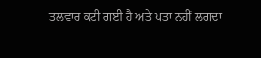ਤਲਵਾਰ ਕਟੀ ਗਈ ਹੈ ਅਤੇ ਪਤਾ ਨਹੀਂ ਲਗਦਾ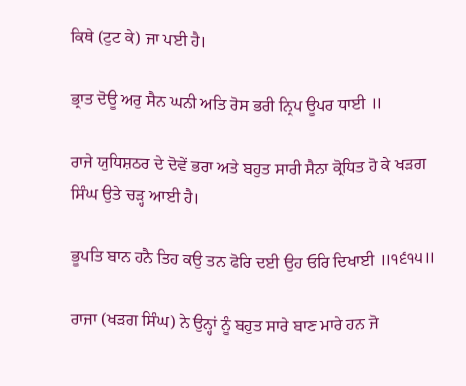ਕਿਥੇ (ਟੁਟ ਕੇ) ਜਾ ਪਈ ਹੈ।

ਭ੍ਰਾਤ ਦੋਊ ਅਰੁ ਸੈਨ ਘਨੀ ਅਤਿ ਰੋਸ ਭਰੀ ਨ੍ਰਿਪ ਊਪਰ ਧਾਈ ॥

ਰਾਜੇ ਯੁਧਿਸ਼ਠਰ ਦੇ ਦੋਵੇਂ ਭਰਾ ਅਤੇ ਬਹੁਤ ਸਾਰੀ ਸੈਨਾ ਕ੍ਰੋਧਿਤ ਹੋ ਕੇ ਖੜਗ ਸਿੰਘ ਉਤੇ ਚੜ੍ਹ ਆਈ ਹੈ।

ਭੂਪਤਿ ਬਾਨ ਹਨੈ ਤਿਹ ਕਉ ਤਨ ਫੋਰਿ ਦਈ ਉਹ ਓਰਿ ਦਿਖਾਈ ॥੧੬੧੫॥

ਰਾਜਾ (ਖੜਗ ਸਿੰਘ) ਨੇ ਉਨ੍ਹਾਂ ਨੂੰ ਬਹੁਤ ਸਾਰੇ ਬਾਣ ਮਾਰੇ ਹਨ ਜੋ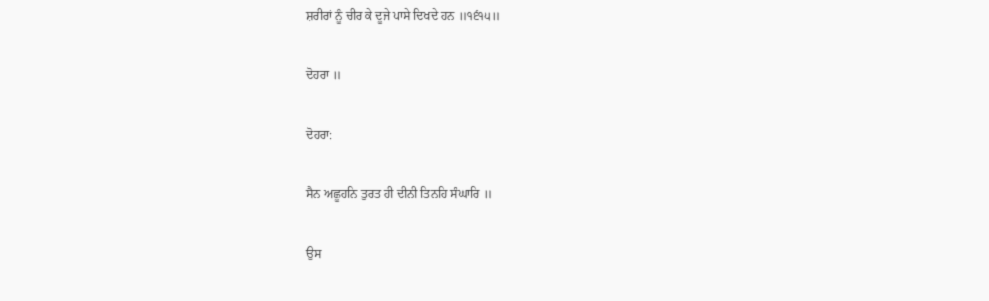ਸ਼ਰੀਰਾਂ ਨੂੰ ਚੀਰ ਕੇ ਦੂਜੇ ਪਾਸੇ ਦਿਖਦੇ ਹਨ ॥੧੬੧੫॥

ਦੋਹਰਾ ॥

ਦੋਹਰਾ:

ਸੈਨ ਅਛੂਹਨਿ ਤੁਰਤ ਹੀ ਦੀਨੀ ਤਿਨਹਿ ਸੰਘਾਰਿ ॥

ਉਸ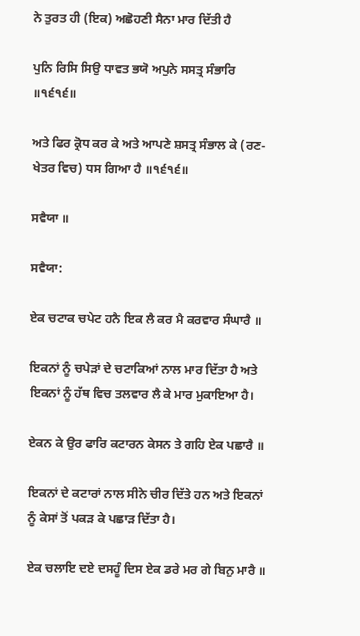ਨੇ ਤੁਰਤ ਹੀ (ਇਕ) ਅਛੋਹਣੀ ਸੈਨਾ ਮਾਰ ਦਿੱਤੀ ਹੈ

ਪੁਨਿ ਰਿਸਿ ਸਿਉ ਧਾਵਤ ਭਯੋ ਅਪੁਨੇ ਸਸਤ੍ਰ ਸੰਭਾਰਿ ॥੧੬੧੬॥

ਅਤੇ ਫਿਰ ਕ੍ਰੋਧ ਕਰ ਕੇ ਅਤੇ ਆਪਣੇ ਸ਼ਸਤ੍ਰ ਸੰਭਾਲ ਕੇ (ਰਣ-ਖੇਤਰ ਵਿਚ) ਧਸ ਗਿਆ ਹੈ ॥੧੬੧੬॥

ਸਵੈਯਾ ॥

ਸਵੈਯਾ:

ਏਕ ਚਟਾਕ ਚਪੇਟ ਹਨੈ ਇਕ ਲੈ ਕਰ ਮੈ ਕਰਵਾਰ ਸੰਘਾਰੈ ॥

ਇਕਨਾਂ ਨੂੰ ਚਪੇੜਾਂ ਦੇ ਚਟਾਕਿਆਂ ਨਾਲ ਮਾਰ ਦਿੱਤਾ ਹੈ ਅਤੇ ਇਕਨਾਂ ਨੂੰ ਹੱਥ ਵਿਚ ਤਲਵਾਰ ਲੈ ਕੇ ਮਾਰ ਮੁਕਾਇਆ ਹੈ।

ਏਕਨ ਕੇ ਉਰ ਫਾਰਿ ਕਟਾਰਨ ਕੇਸਨ ਤੇ ਗਹਿ ਏਕ ਪਛਾਰੈ ॥

ਇਕਨਾਂ ਦੇ ਕਟਾਰਾਂ ਨਾਲ ਸੀਨੇ ਚੀਰ ਦਿੱਤੇ ਹਨ ਅਤੇ ਇਕਨਾਂ ਨੂੰ ਕੇਸਾਂ ਤੋਂ ਪਕੜ ਕੇ ਪਛਾੜ ਦਿੱਤਾ ਹੈ।

ਏਕ ਚਲਾਇ ਦਏ ਦਸਹੂੰ ਦਿਸ ਏਕ ਡਰੇ ਮਰ ਗੇ ਬਿਨੁ ਮਾਰੈ ॥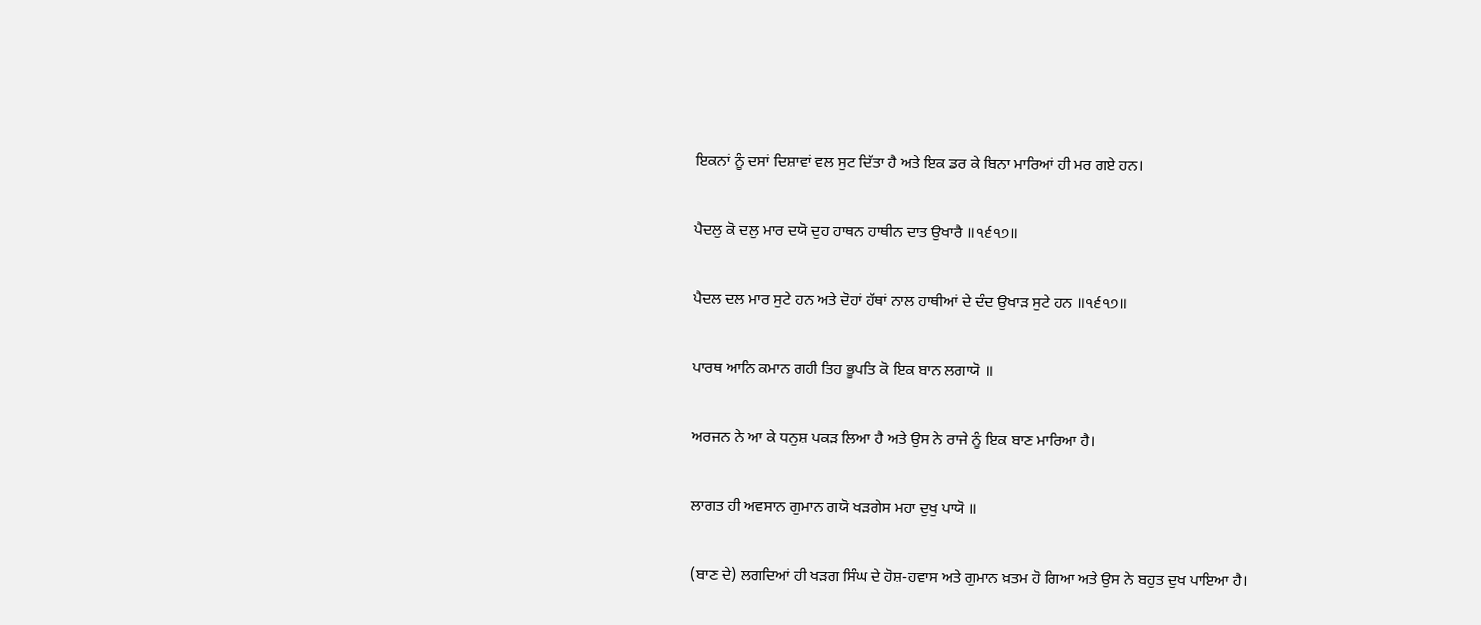ਇਕਨਾਂ ਨੂੰ ਦਸਾਂ ਦਿਸ਼ਾਵਾਂ ਵਲ ਸੁਟ ਦਿੱਤਾ ਹੈ ਅਤੇ ਇਕ ਡਰ ਕੇ ਬਿਨਾ ਮਾਰਿਆਂ ਹੀ ਮਰ ਗਏ ਹਨ।

ਪੈਦਲੁ ਕੋ ਦਲੁ ਮਾਰ ਦਯੋ ਦੁਹ ਹਾਥਨ ਹਾਥੀਨ ਦਾਤ ਉਖਾਰੈ ॥੧੬੧੭॥

ਪੈਦਲ ਦਲ ਮਾਰ ਸੁਟੇ ਹਨ ਅਤੇ ਦੋਹਾਂ ਹੱਥਾਂ ਨਾਲ ਹਾਥੀਆਂ ਦੇ ਦੰਦ ਉਖਾੜ ਸੁਟੇ ਹਨ ॥੧੬੧੭॥

ਪਾਰਥ ਆਨਿ ਕਮਾਨ ਗਹੀ ਤਿਹ ਭੂਪਤਿ ਕੋ ਇਕ ਬਾਨ ਲਗਾਯੋ ॥

ਅਰਜਨ ਨੇ ਆ ਕੇ ਧਨੁਸ਼ ਪਕੜ ਲਿਆ ਹੈ ਅਤੇ ਉਸ ਨੇ ਰਾਜੇ ਨੂੰ ਇਕ ਬਾਣ ਮਾਰਿਆ ਹੈ।

ਲਾਗਤ ਹੀ ਅਵਸਾਨ ਗੁਮਾਨ ਗਯੋ ਖੜਗੇਸ ਮਹਾ ਦੁਖੁ ਪਾਯੋ ॥

(ਬਾਣ ਦੇ) ਲਗਦਿਆਂ ਹੀ ਖੜਗ ਸਿੰਘ ਦੇ ਹੋਸ਼-ਹਵਾਸ ਅਤੇ ਗੁਮਾਨ ਖ਼ਤਮ ਹੋ ਗਿਆ ਅਤੇ ਉਸ ਨੇ ਬਹੁਤ ਦੁਖ ਪਾਇਆ ਹੈ।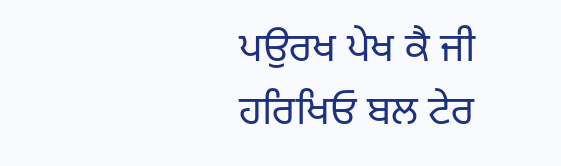ਪਉਰਖ ਪੇਖ ਕੈ ਜੀ ਹਰਿਖਿਓ ਬਲ ਟੇਰ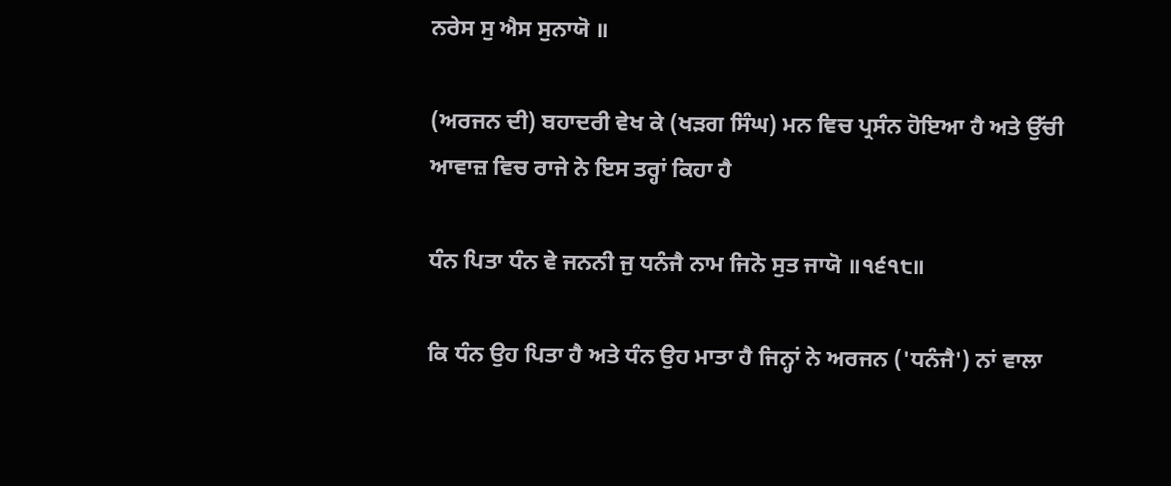ਨਰੇਸ ਸੁ ਐਸ ਸੁਨਾਯੋ ॥

(ਅਰਜਨ ਦੀ) ਬਹਾਦਰੀ ਵੇਖ ਕੇ (ਖੜਗ ਸਿੰਘ) ਮਨ ਵਿਚ ਪ੍ਰਸੰਨ ਹੋਇਆ ਹੈ ਅਤੇ ਉੱਚੀ ਆਵਾਜ਼ ਵਿਚ ਰਾਜੇ ਨੇ ਇਸ ਤਰ੍ਹਾਂ ਕਿਹਾ ਹੈ

ਧੰਨ ਪਿਤਾ ਧੰਨ ਵੇ ਜਨਨੀ ਜੁ ਧਨੰਜੈ ਨਾਮ ਜਿਨੋ ਸੁਤ ਜਾਯੋ ॥੧੬੧੮॥

ਕਿ ਧੰਨ ਉਹ ਪਿਤਾ ਹੈ ਅਤੇ ਧੰਨ ਉਹ ਮਾਤਾ ਹੈ ਜਿਨ੍ਹਾਂ ਨੇ ਅਰਜਨ ('ਧਨੰਜੈ') ਨਾਂ ਵਾਲਾ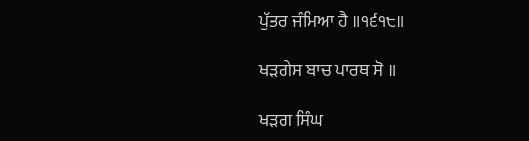ਪੁੱਤਰ ਜੰਮਿਆ ਹੈ ॥੧੬੧੮॥

ਖੜਗੇਸ ਬਾਚ ਪਾਰਥ ਸੋ ॥

ਖੜਗ ਸਿੰਘ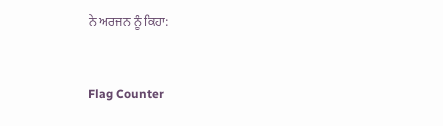ਨੇ ਅਰਜਨ ਨੂੰ ਕਿਹਾ:


Flag Counter